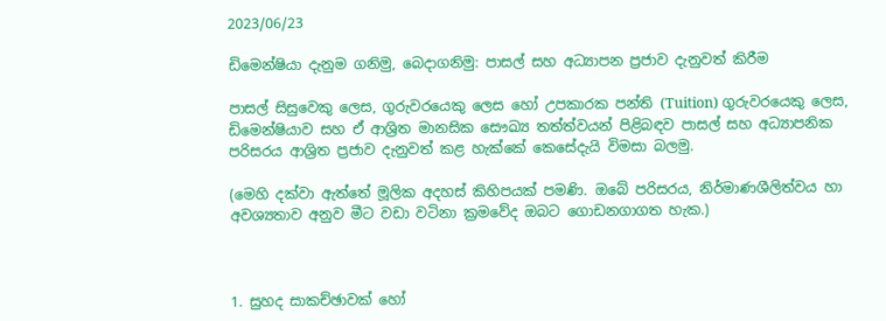2023/06/23

ඩිමෙන්ෂියා දැනුම ගනිමු, බෙදාගනිමු: පාසල් සහ අධ්‍යාපන ප්‍රජාව දැනුවත් කිරීම

පාසල් සිසුවෙකු ලෙස, ගුරුවරයෙකු ලෙස හෝ උපකාරක පන්ති (Tuition) ගුරුවරයෙකු ලෙස, ඩිමෙන්ෂියාව සහ ඒ ආශ්‍රිත මානසික සෞඛ්‍ය තත්ත්වයන් පිළිබඳව පාසල් සහ අධ්‍යාපනික පරිසරය ආශ්‍රිත ප්‍රජාව දැනුවත් කළ හැක්කේ කෙසේදැයි විමසා බලමු.

(මෙහි දක්වා ඇත්තේ මූලික අදහස් කිහිපයක් පමණි. ඔබේ පරිසරය, නිර්මාණශීලිත්වය හා අවශ්‍යතාව අනුව මීට වඩා වටිනා ක්‍රමවේද ඔබට ගොඩනගාගත හැක.)



1. සුහද සාකච්ඡාවක් හෝ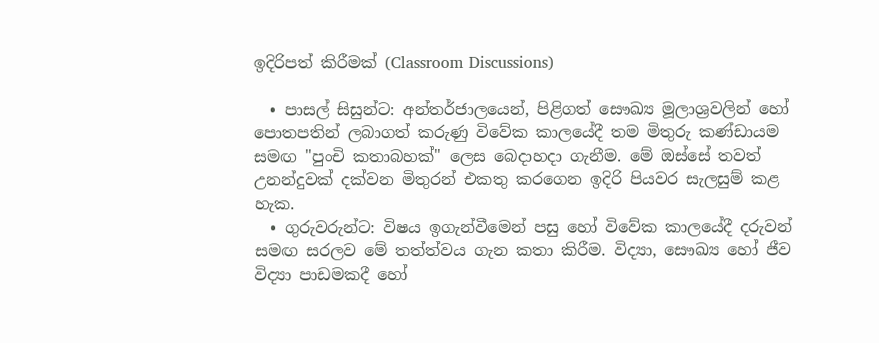ඉදිරිපත් කිරීමක් (Classroom Discussions)

  • පාසල් සිසුන්ට: අන්තර්ජාලයෙන්, පිළිගත් සෞඛ්‍ය මූලාශ්‍රවලින් හෝ පොතපතින් ලබාගත් කරුණු විවේක කාලයේදී තම මිතුරු කණ්ඩායම සමඟ "පුංචි කතාබහක්" ලෙස බෙදාහදා ගැනීම. මේ ඔස්සේ තවත් උනන්දුවක් දක්වන මිතුරන් එකතු කරගෙන ඉදිරි පියවර සැලසුම් කළ හැක.
  • ගුරුවරුන්ට: විෂය ඉගැන්වීමෙන් පසු හෝ විවේක කාලයේදී දරුවන් සමඟ සරලව මේ තත්ත්වය ගැන කතා කිරීම. විද්‍යා, සෞඛ්‍ය හෝ ජීව විද්‍යා පාඩමකදී හෝ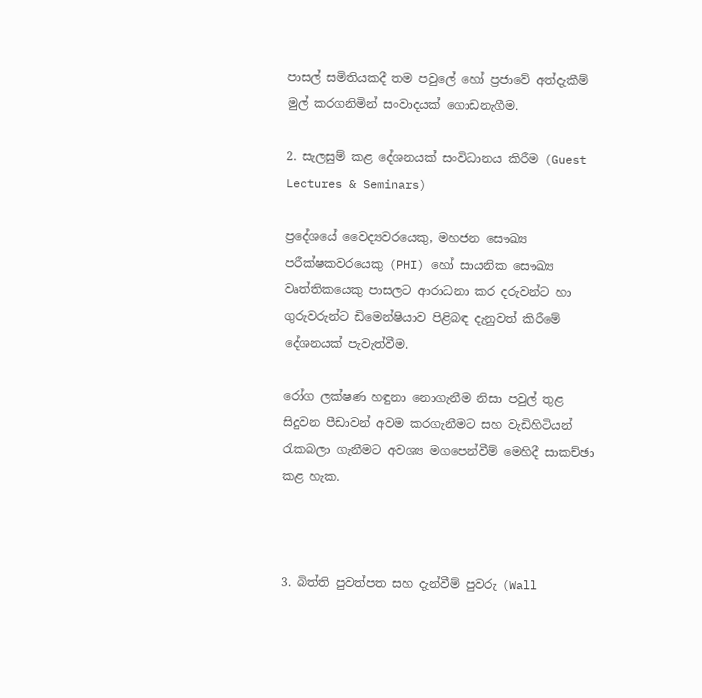පාසල් සමිතියකදී තම පවුලේ හෝ ප්‍රජාවේ අත්දැකීම් මුල් කරගනිමින් සංවාදයක් ගොඩනැගීම.

2. සැලසුම් කළ දේශනයක් සංවිධානය කිරීම (Guest Lectures & Seminars)

ප්‍රදේශයේ වෛද්‍යවරයෙකු, මහජන සෞඛ්‍ය පරීක්ෂකවරයෙකු (PHI) හෝ සායනික සෞඛ්‍ය වෘත්තිකයෙකු පාසලට ආරාධනා කර දරුවන්ට හා ගුරුවරුන්ට ඩිමෙන්ෂියාව පිළිබඳ දැනුවත් කිරීමේ දේශනයක් පැවැත්වීම.

රෝග ලක්ෂණ හඳුනා නොගැනීම නිසා පවුල් තුළ සිදුවන පීඩාවන් අවම කරගැනීමට සහ වැඩිහිටියන් රැකබලා ගැනීමට අවශ්‍ය මගපෙන්වීම් මෙහිදී සාකච්ඡා කළ හැක.



3. බිත්ති පුවත්පත සහ දැන්වීම් පුවරු (Wall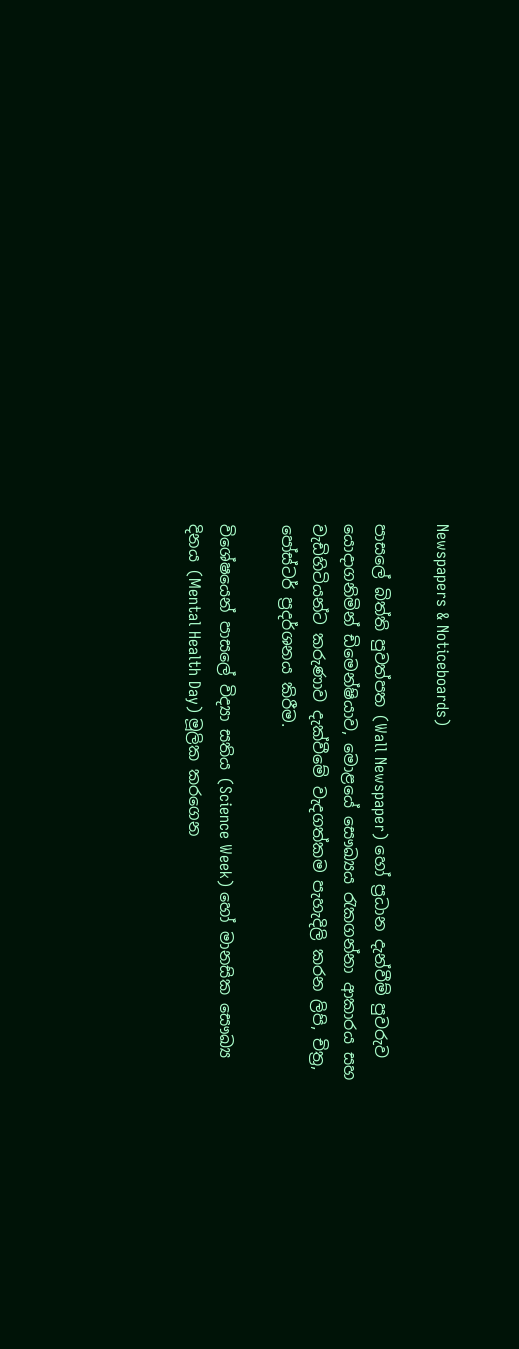Newspapers & Noticeboards)

පාසලේ බිත්ති පුවත්පත (Wall Newspaper) හෝ ප්‍රධාන දැන්වීම් පුවරුව යොදාගනිමින් ඩිමෙන්ෂියාව, මොළයේ සෞඛ්‍යය රැකගන්නා ආකාරය සහ වැඩිහිටියන්ට කරුණාව දැක්වීමේ වැදගත්කම පැහැදිලි කරන ලිපි, චිත්‍ර, පෝස්ටර් ප්‍රදර්ශනය කිරීම.

විශේෂයෙන් පාසලේ විද්‍යා සතිය (Science Week) හෝ මානසික සෞඛ්‍ය දිනය (Mental Health Day) මූලික කරගෙන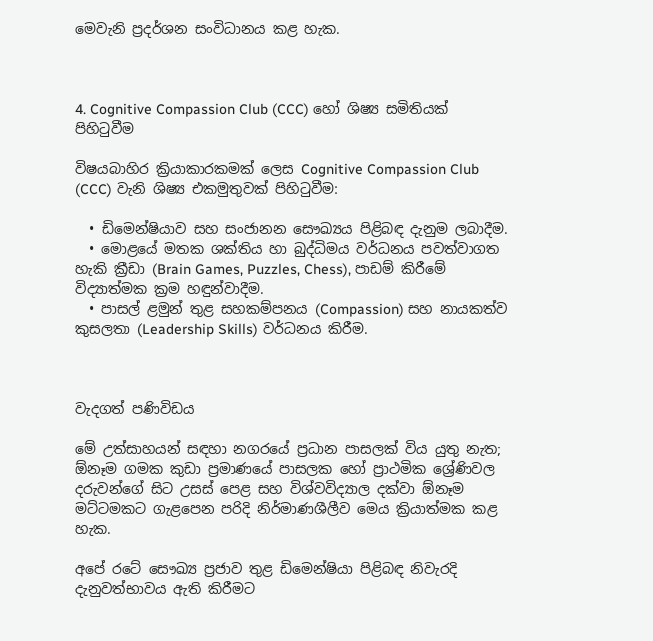මෙවැනි ප්‍රදර්ශන සංවිධානය කළ හැක.



4. Cognitive Compassion Club (CCC) හෝ ශිෂ්‍ය සමිතියක් පිහිටුවීම

විෂයබාහිර ක්‍රියාකාරකමක් ලෙස Cognitive Compassion Club (CCC) වැනි ශිෂ්‍ය එකමුතුවක් පිහිටුවීම:

  • ඩිමෙන්ෂියාව සහ සංජානන සෞඛ්‍යය පිළිබඳ දැනුම ලබාදීම.
  • මොළයේ මතක ශක්තිය හා බුද්ධිමය වර්ධනය පවත්වාගත හැකි ක්‍රීඩා (Brain Games, Puzzles, Chess), පාඩම් කිරීමේ විද්‍යාත්මක ක්‍රම හඳුන්වාදීම.
  • පාසල් ළමුන් තුළ සහකම්පනය (Compassion) සහ නායකත්ව කුසලතා (Leadership Skills) වර්ධනය කිරීම.



වැදගත් පණිවිඩය

මේ උත්සාහයන් සඳහා නගරයේ ප්‍රධාන පාසලක් විය යුතු නැත; ඕනෑම ගමක කුඩා ප්‍රමාණයේ පාසලක හෝ ප්‍රාථමික ශ්‍රේණිවල දරුවන්ගේ සිට උසස් පෙළ සහ විශ්වවිද්‍යාල දක්වා ඕනෑම මට්ටමකට ගැළපෙන පරිදි නිර්මාණශීලීව මෙය ක්‍රියාත්මක කළ හැක.

අපේ රටේ සෞඛ්‍ය ප්‍රජාව තුළ ඩිමෙන්ෂියා පිළිබඳ නිවැරදි දැනුවත්භාවය ඇති කිරීමට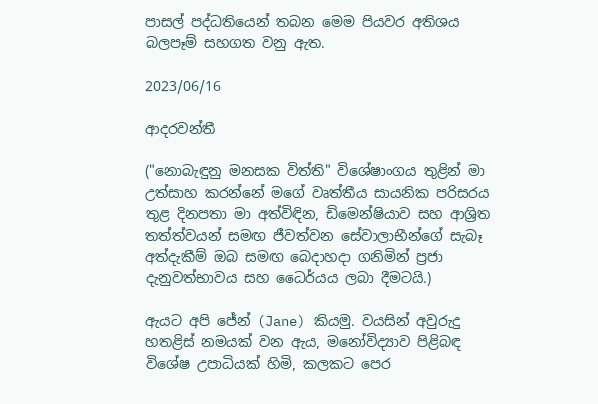පාසල් පද්ධතියෙන් තබන මෙම පියවර අතිශය බලපෑම් සහගත වනු ඇත.

2023/06/16

ආදරවන්තී

("නොබැඳුනු මනසක විත්ති" විශේෂාංගය තුළින් මා උත්සාහ කරන්නේ මගේ වෘත්තීය සායනික පරිසරය තුළ දිනපතා මා අත්විඳින, ඩිමෙන්ෂියාව සහ ආශ්‍රිත තත්ත්වයන් සමඟ ජීවත්වන සේවාලාභීන්ගේ සැබෑ අත්දැකීම් ඔබ සමඟ බෙදාහදා ගනිමින් ප්‍රජා දැනුවත්භාවය සහ ධෛර්යය ලබා දීමටයි.)

ඇයට අපි ජේන් (Jane) කියමු. වයසින් අවුරුදු හතළිස් නමයක් වන ඇය, මනෝවිද්‍යාව පිළිබඳ විශේෂ උපාධියක් හිමි, කලකට පෙර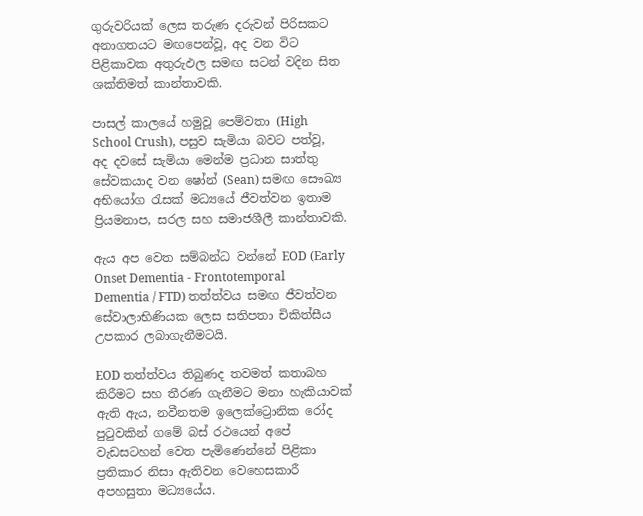ගුරුවරියක් ලෙස තරුණ දරුවන් පිරිසකට අනාගතයට මඟපෙන්වූ, අද වන විට පිළිකාවක අතුරුඵල සමඟ සටන් වදින සිත ශක්තිමත් කාන්තාවකි.

පාසල් කාලයේ හමුවූ පෙම්වතා (High School Crush), පසුව සැමියා බවට පත්වූ, අද දවසේ සැමියා මෙන්ම ප්‍රධාන සාත්තු සේවකයාද වන ෂෝන් (Sean) සමඟ සෞඛ්‍ය අභියෝග රැසක් මධ්‍යයේ ජීවත්වන ඉතාම ප්‍රියමනාප, සරල සහ සමාජශීලී කාන්තාවකි.

ඇය අප වෙත සම්බන්ධ වන්නේ EOD (Early Onset Dementia - Frontotemporal Dementia / FTD) තත්ත්වය සමඟ ජීවත්වන සේවාලාභිණියක ලෙස සතිපතා චිකිත්සීය උපකාර ලබාගැනීමටයි.

EOD තත්ත්වය තිබුණද තවමත් කතාබහ කිරීමට සහ තීරණ ගැනීමට මනා හැකියාවක් ඇති ඇය, නවීනතම ඉලෙක්ට්‍රොනික රෝද පුටුවකින් ගමේ බස් රථයෙන් අපේ වැඩසටහන් වෙත පැමිණෙන්නේ පිළිකා ප්‍රතිකාර නිසා ඇතිවන වෙහෙසකාරී අපහසුතා මධ්‍යයේය.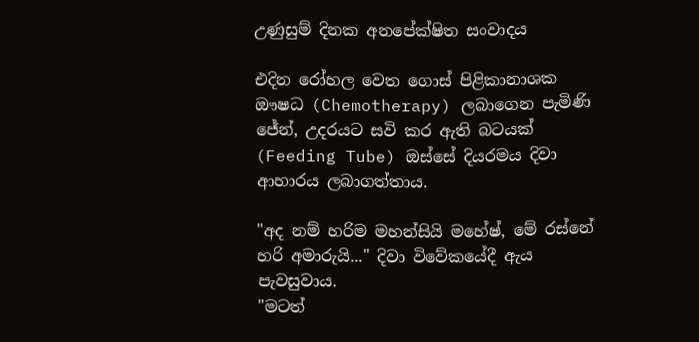උණුසුම් දිනක අනපේක්ෂිත සංවාදය

එදින රෝහල වෙත ගොස් පිළිකානාශක ඖෂධ (Chemotherapy) ලබාගෙන පැමිණි ජේන්, උදරයට සවි කර ඇති බටයක් (Feeding Tube) ඔස්සේ දියරමය දිවා ආහාරය ලබාගත්තාය.

"අද නම් හරිම මහන්සියි මහේෂ්, මේ රස්නේ හරි අමාරුයි..." දිවා විවේකයේදී ඇය පැවසුවාය.
"මටත්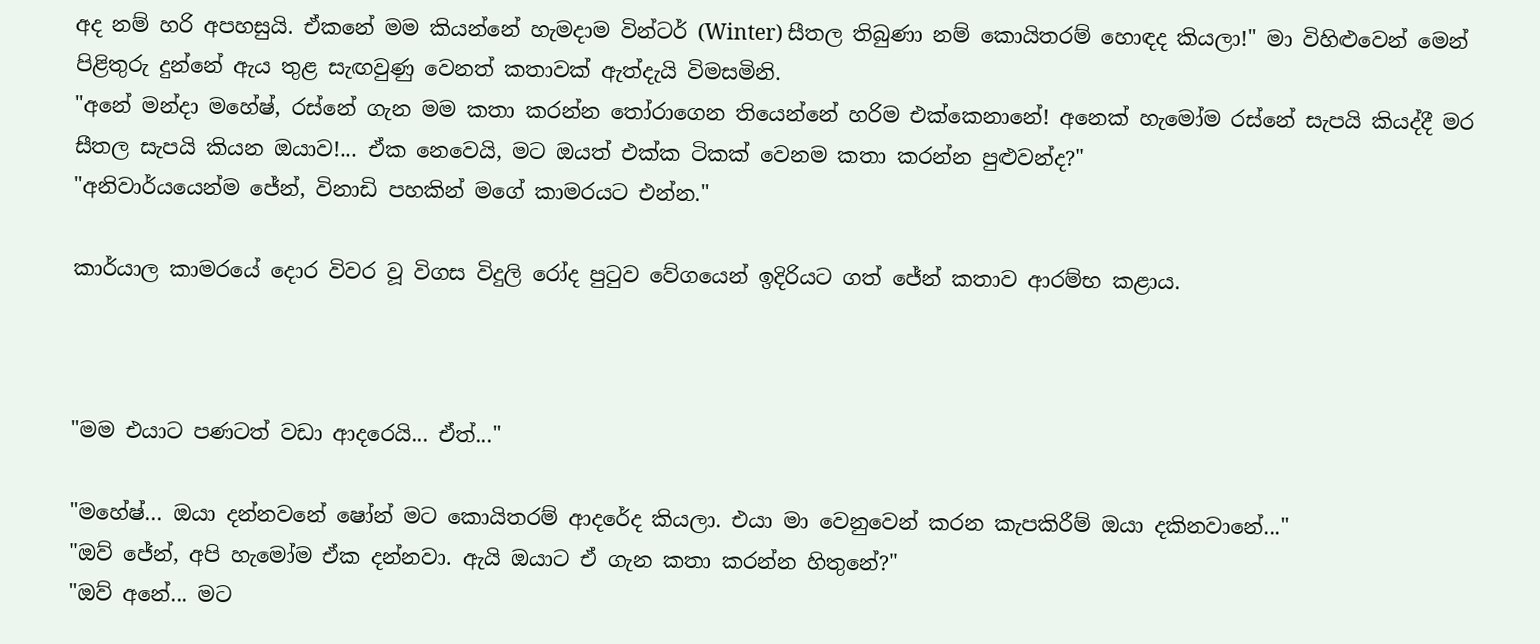අද නම් හරි අපහසුයි. ඒකනේ මම කියන්නේ හැමදාම වින්ටර් (Winter) සීතල තිබුණා නම් කොයිතරම් හොඳද කියලා!" මා විහිළුවෙන් මෙන් පිළිතුරු දුන්නේ ඇය තුළ සැඟවුණු වෙනත් කතාවක් ඇත්දැයි විමසමිනි.
"අනේ මන්දා මහේෂ්, රස්නේ ගැන මම කතා කරන්න තෝරාගෙන තියෙන්නේ හරිම එක්කෙනානේ! අනෙක් හැමෝම රස්නේ සැපයි කියද්දී මර සීතල සැපයි කියන ඔයාව!... ඒක නෙවෙයි, මට ඔයත් එක්ක ටිකක් වෙනම කතා කරන්න පුළුවන්ද?"
"අනිවාර්යයෙන්ම ජේන්, විනාඩි පහකින් මගේ කාමරයට එන්න."

කාර්යාල කාමරයේ දොර විවර වූ විගස විදුලි රෝද පුටුව වේගයෙන් ඉදිරියට ගත් ජේන් කතාව ආරම්භ කළාය.



"මම එයාට පණටත් වඩා ආදරෙයි... ඒත්..."

"මහේෂ්... ඔයා දන්නවනේ ෂෝන් මට කොයිතරම් ආදරේද කියලා. එයා මා වෙනුවෙන් කරන කැපකිරීම් ඔයා දකිනවානේ..."
"ඔව් ජේන්, අපි හැමෝම ඒක දන්නවා. ඇයි ඔයාට ඒ ගැන කතා කරන්න හිතුනේ?"
"ඔව් අනේ... මට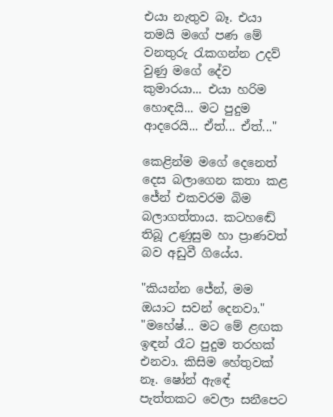එයා නැතුව බෑ. එයා තමයි මගේ පණ මේ වනතුරු රැකගන්න උදව් වුණු මගේ දේව කුමාරයා... එයා හරිම හොඳයි... මට පුදුම ආදරෙයි... ඒත්... ඒත්..."

කෙළින්ම මගේ දෙනෙත් දෙස බලාගෙන කතා කළ ජේන් එකවරම බිම බලාගත්තාය. කටහඬේ තිබූ උණුසුම හා ප්‍රාණවත් බව අඩුවී ගියේය.

"කියන්න ජේන්, මම ඔයාට සවන් දෙනවා."
"මහේෂ්... මට මේ ළඟක ඉඳන් රෑට පුදුම තරහක් එනවා. කිසිම හේතුවක් නෑ. ෂෝන් ඇඳේ පැත්තකට වෙලා සනීපෙට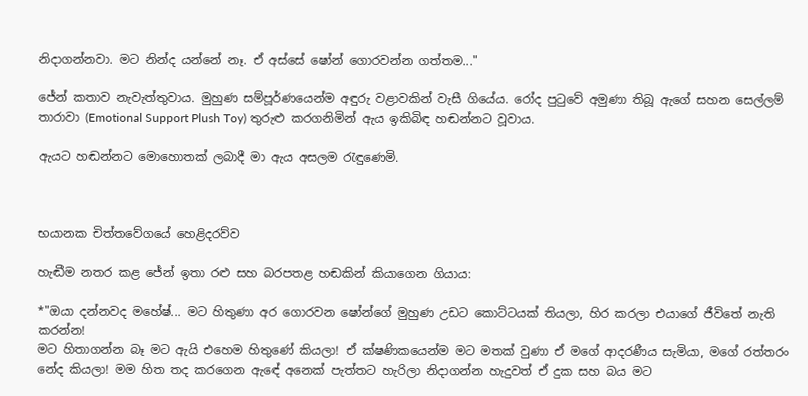නිදාගන්නවා. මට නින්ද යන්නේ නෑ. ඒ අස්සේ ෂෝන් ගොරවන්න ගත්තම..."

ජේන් කතාව නැවැත්තුවාය. මුහුණ සම්පූර්ණයෙන්ම අඳුරු වළාවකින් වැසී ගියේය. රෝද පුටුවේ අමුණා තිබූ ඇගේ සහන සෙල්ලම් තාරාවා (Emotional Support Plush Toy) තුරුළු කරගනිමින් ඇය ඉකිබිඳ හඬන්නට වූවාය.

ඇයට හඬන්නට මොහොතක් ලබාදී මා ඇය අසලම රැඳුණෙමි.



භයානක චිත්තවේගයේ හෙළිදරව්ව

හැඬීම නතර කළ ජේන් ඉතා රළු සහ බරපතළ හඬකින් කියාගෙන ගියාය:

*"ඔයා දන්නවද මහේෂ්... මට හිතුණා අර ගොරවන ෂෝන්ගේ මුහුණ උඩට කොට්ටයක් තියලා, හිර කරලා එයාගේ ජීවිතේ නැති කරන්න!
මට හිතාගන්න බෑ මට ඇයි එහෙම හිතුණේ කියලා! ඒ ක්ෂණිකයෙන්ම මට මතක් වුණා ඒ මගේ ආදරණීය සැමියා, මගේ රත්තරං නේද කියලා! මම හිත තද කරගෙන ඇඳේ අනෙක් පැත්තට හැරිලා නිදාගන්න හැදුවත් ඒ දුක සහ බය මට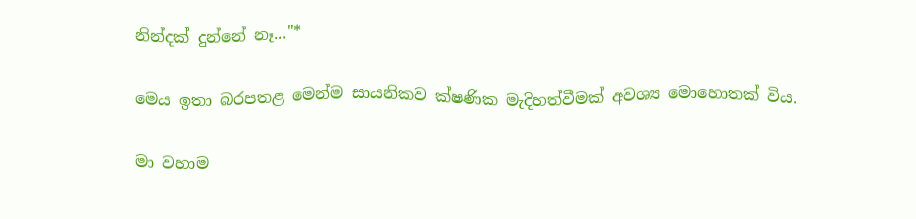නින්දක් දුන්නේ නෑ..."*

මෙය ඉතා බරපතළ මෙන්ම සායනිකව ක්ෂණික මැදිහත්වීමක් අවශ්‍ය මොහොතක් විය.

මා වහාම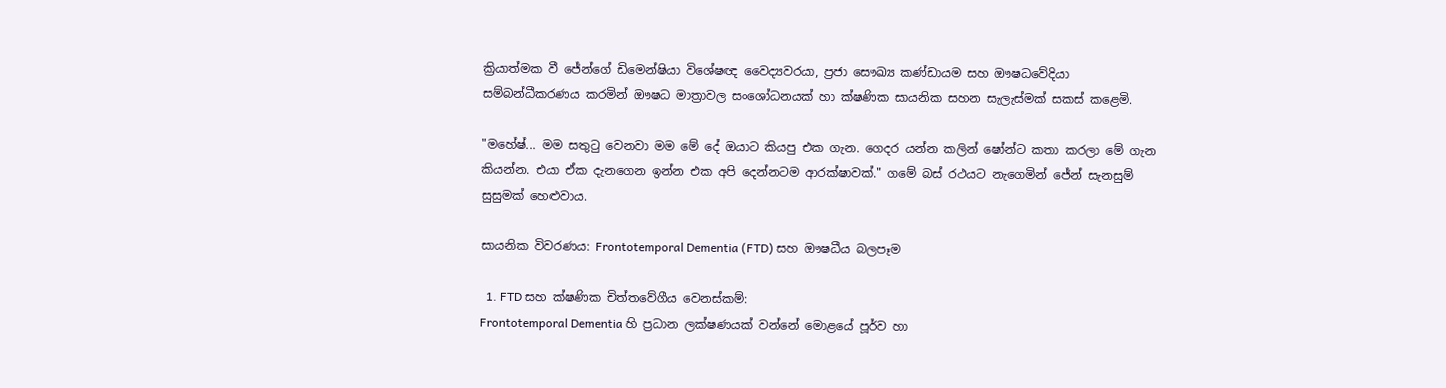ක්‍රියාත්මක වී ජේන්ගේ ඩිමෙන්ෂියා විශේෂඥ වෛද්‍යවරයා, ප්‍රජා සෞඛ්‍ය කණ්ඩායම සහ ඖෂධවේදියා සම්බන්ධීකරණය කරමින් ඖෂධ මාත්‍රාවල සංශෝධනයක් හා ක්ෂණික සායනික සහන සැලැස්මක් සකස් කළෙමි.

"මහේෂ්... මම සතුටු වෙනවා මම මේ දේ ඔයාට කියපු එක ගැන. ගෙදර යන්න කලින් ෂෝන්ට කතා කරලා මේ ගැන කියන්න. එයා ඒක දැනගෙන ඉන්න එක අපි දෙන්නටම ආරක්ෂාවක්." ගමේ බස් රථයට නැගෙමින් ජේන් සැනසුම් සුසුමක් හෙළුවාය.

සායනික විවරණය: Frontotemporal Dementia (FTD) සහ ඖෂධීය බලපෑම

  1. FTD සහ ක්ෂණික චිත්තවේගීය වෙනස්කම්:
Frontotemporal Dementia හි ප්‍රධාන ලක්ෂණයක් වන්නේ මොළයේ පූර්ව හා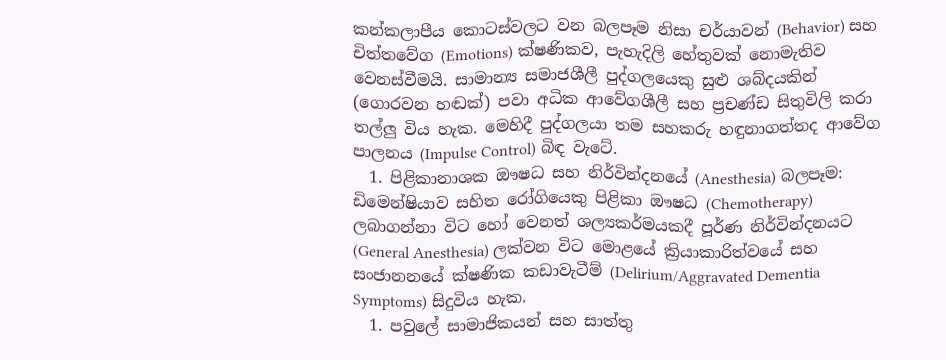කන්කලාපීය කොටස්වලට වන බලපෑම නිසා චර්යාවන් (Behavior) සහ චිත්තවේග (Emotions) ක්ෂණිකව, පැහැදිලි හේතුවක් නොමැතිව වෙනස්වීමයි. සාමාන්‍ය සමාජශීලී පුද්ගලයෙකු සුළු ශබ්දයකින් (ගොරවන හඬක්) පවා අධික ආවේගශීලී සහ ප්‍රචණ්ඩ සිතුවිලි කරා තල්ලු විය හැක. මෙහිදී පුද්ගලයා තම සහකරු හඳුනාගත්තද ආවේග පාලනය (Impulse Control) බිඳ වැටේ.
  1. පිළිකානාශක ඖෂධ සහ නිර්වින්දනයේ (Anesthesia) බලපෑම:
ඩිමෙන්ෂියාව සහිත රෝගියෙකු පිළිකා ඖෂධ (Chemotherapy) ලබාගන්නා විට හෝ වෙනත් ශල්‍යකර්මයකදී පූර්ණ නිර්වින්දනයට (General Anesthesia) ලක්වන විට මොළයේ ක්‍රියාකාරිත්වයේ සහ සංජානනයේ ක්ෂණික කඩාවැටීම් (Delirium/Aggravated Dementia Symptoms) සිදුවිය හැක.
  1. පවුලේ සාමාජිකයන් සහ සාත්තු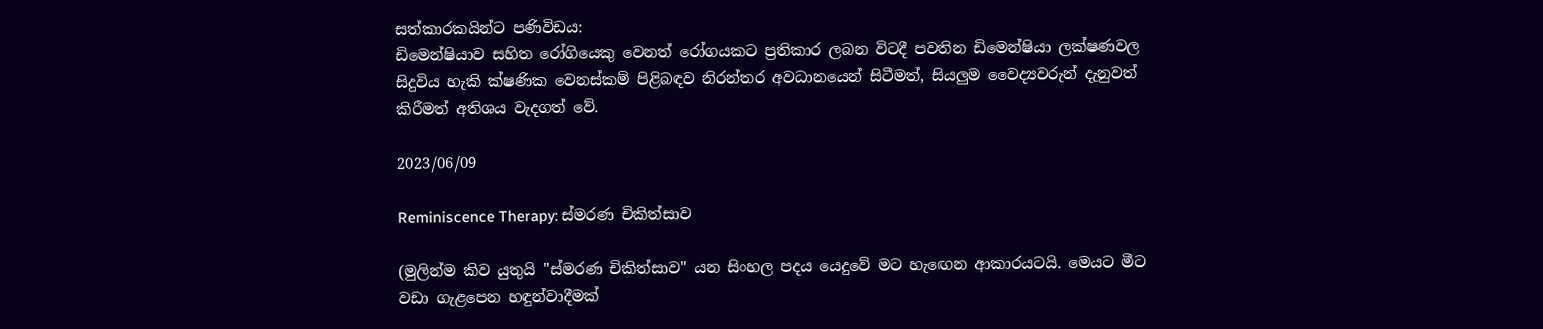සත්කාරකයින්ට පණිවිඩය:
ඩිමෙන්ෂියාව සහිත රෝගියෙකු වෙනත් රෝගයකට ප්‍රතිකාර ලබන විටදී පවතින ඩිමෙන්ෂියා ලක්ෂණවල සිදුවිය හැකි ක්ෂණික වෙනස්කම් පිළිබඳව නිරන්තර අවධානයෙන් සිටීමත්, සියලුම වෛද්‍යවරුන් දැනුවත් කිරීමත් අතිශය වැදගත් වේ.

2023/06/09

Reminiscence Therapy: ස්මරණ චිකිත්සාව

(මුලින්ම කිව යුතුයි "ස්මරණ චිකිත්සාව" යන සිංහල පදය යෙදුවේ මට හැඟෙන ආකාරයටයි. මෙයට මීට වඩා ගැළපෙන හඳුන්වාදීමක්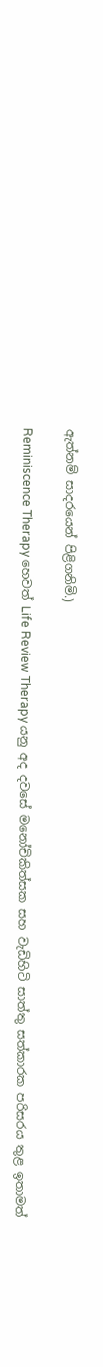ඇත්නම් සාදරයෙන් පිළිගනිමි.)

Reminiscence Therapy හෙවත් Life Review Therapy යනු අද දවසේ මනෝචිකිත්සක සහ වැඩිහිටි සාත්තු සත්කාරක පරිසරය තුළ ඉතාමත්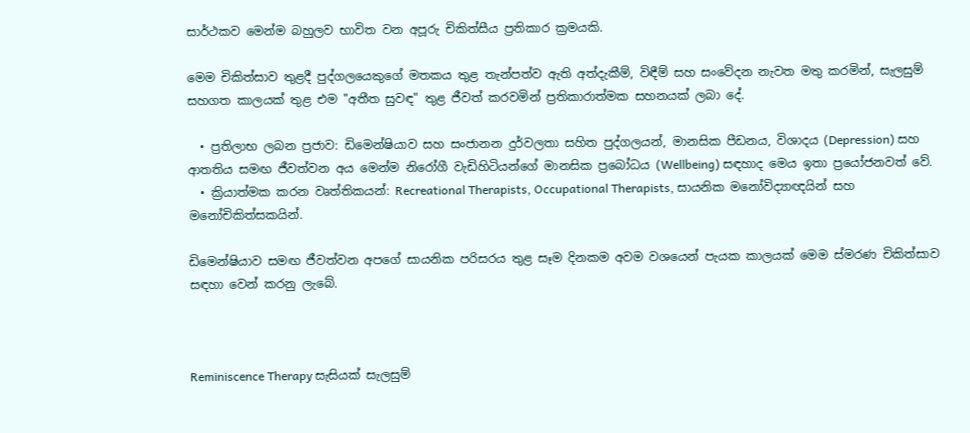සාර්ථකව මෙන්ම බහුලව භාවිත වන අපූරු චිකිත්සීය ප්‍රතිකාර ක්‍රමයකි.

මෙම චිකිත්සාව තුළදී පුද්ගලයෙකුගේ මතකය තුළ තැන්පත්ව ඇති අත්දැකීම්, විඳීම් සහ සංවේදන නැවත මතු කරමින්, සැලසුම් සහගත කාලයක් තුළ එම "අතීත සුවඳ" තුළ ජීවත් කරවමින් ප්‍රතිකාරාත්මක සහනයක් ලබා දේ.

  • ප්‍රතිලාභ ලබන ප්‍රජාව: ඩිමෙන්ෂියාව සහ සංජානන දුර්වලතා සහිත පුද්ගලයන්, මානසික පීඩනය, විශාදය (Depression) සහ ආතතිය සමඟ ජීවත්වන අය මෙන්ම නිරෝගී වැඩිහිටියන්ගේ මානසික ප්‍රබෝධය (Wellbeing) සඳහාද මෙය ඉතා ප්‍රයෝජනවත් වේ.
  • ක්‍රියාත්මක කරන වෘත්තිකයන්: Recreational Therapists, Occupational Therapists, සායනික මනෝවිද්‍යාඥයින් සහ මනෝචිකිත්සකයින්.

ඩිමෙන්ෂියාව සමඟ ජීවත්වන අපගේ සායනික පරිසරය තුළ සෑම දිනකම අවම වශයෙන් පැයක කාලයක් මෙම ස්මරණ චිකිත්සාව සඳහා වෙන් කරනු ලැබේ.



Reminiscence Therapy සැසියක් සැලසුම්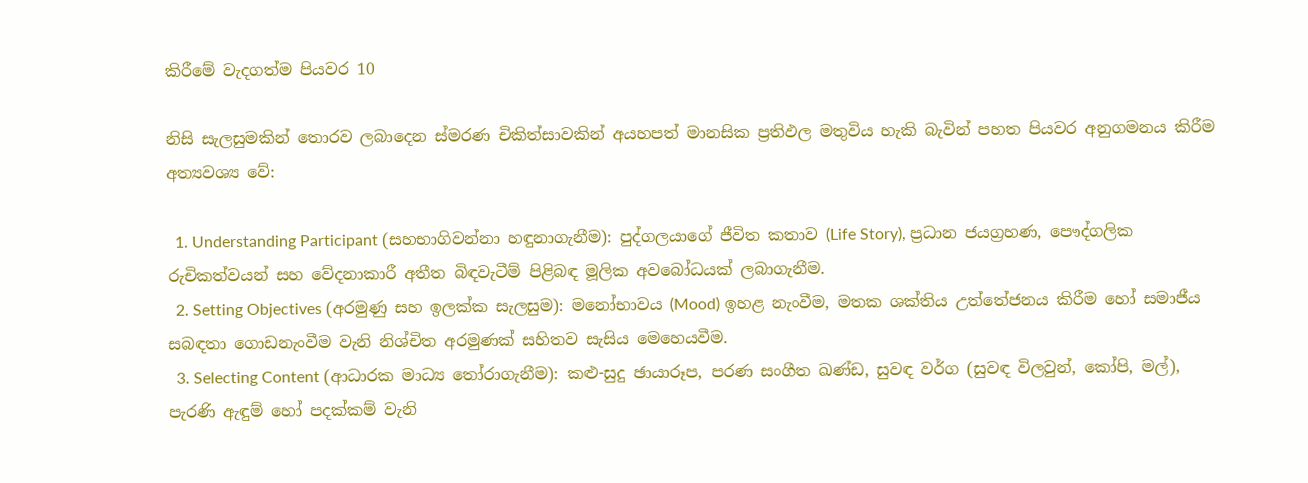කිරීමේ වැදගත්ම පියවර 10

නිසි සැලසුමකින් තොරව ලබාදෙන ස්මරණ චිකිත්සාවකින් අයහපත් මානසික ප්‍රතිඵල මතුවිය හැකි බැවින් පහත පියවර අනුගමනය කිරීම අත්‍යවශ්‍ය වේ:

  1. Understanding Participant (සහභාගිවන්නා හඳුනාගැනීම): පුද්ගලයාගේ ජීවිත කතාව (Life Story), ප්‍රධාන ජයග්‍රහණ, පෞද්ගලික රුචිකත්වයන් සහ වේදනාකාරී අතීත බිඳවැටීම් පිළිබඳ මූලික අවබෝධයක් ලබාගැනීම.
  2. Setting Objectives (අරමුණු සහ ඉලක්ක සැලසුම): මනෝභාවය (Mood) ඉහළ නැංවීම, මතක ශක්තිය උත්තේජනය කිරීම හෝ සමාජීය සබඳතා ගොඩනැංවීම වැනි නිශ්චිත අරමුණක් සහිතව සැසිය මෙහෙයවීම.
  3. Selecting Content (ආධාරක මාධ්‍ය තෝරාගැනීම): කළු-සුදු ඡායාරූප, පරණ සංගීත ඛණ්ඩ, සුවඳ වර්ග (සුවඳ විලවුන්, කෝපි, මල්), පැරණි ඇඳුම් හෝ පදක්කම් වැනි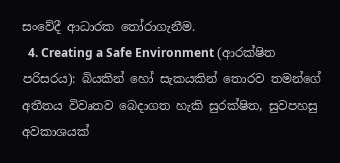සංවේදී ආධාරක තෝරාගැනීම.
  4. Creating a Safe Environment (ආරක්ෂිත පරිසරය): බියකින් හෝ සැකයකින් තොරව තමන්ගේ අතීතය විවෘතව බෙදාගත හැකි සුරක්ෂිත, සුවපහසු අවකාශයක්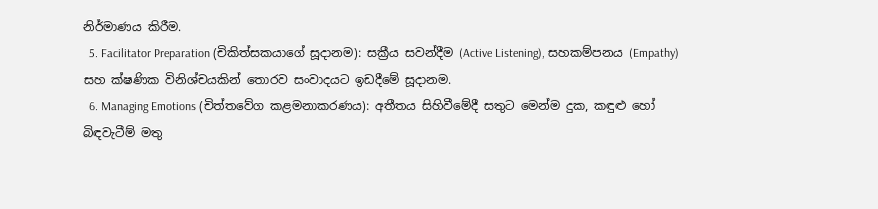නිර්මාණය කිරීම.
  5. Facilitator Preparation (චිකිත්සකයාගේ සූදානම): සක්‍රීය සවන්දීම (Active Listening), සහකම්පනය (Empathy) සහ ක්ෂණික විනිශ්චයකින් තොරව සංවාදයට ඉඩදීමේ සූදානම.
  6. Managing Emotions (චිත්තවේග කළමනාකරණය): අතීතය සිහිවීමේදී සතුට මෙන්ම දුක, කඳුළු හෝ බිඳවැටීම් මතු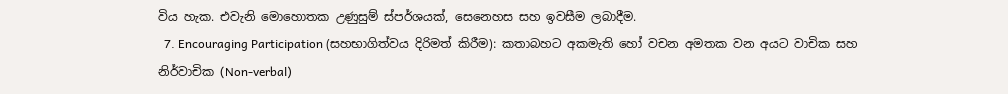විය හැක. එවැනි මොහොතක උණුසුම් ස්පර්ශයක්, සෙනෙහස සහ ඉවසීම ලබාදීම.
  7. Encouraging Participation (සහභාගිත්වය දිරිමත් කිරීම): කතාබහට අකමැති හෝ වචන අමතක වන අයට වාචික සහ නිර්වාචික (Non-verbal)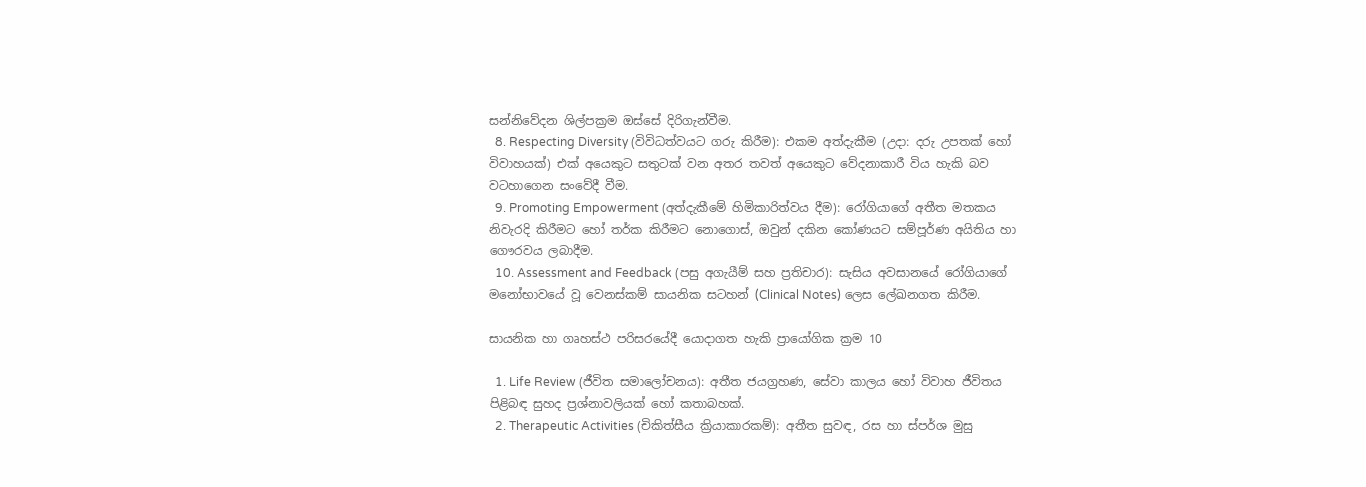සන්නිවේදන ශිල්පක්‍රම ඔස්සේ දිරිගැන්වීම.
  8. Respecting Diversity (විවිධත්වයට ගරු කිරීම): එකම අත්දැකීම (උදා: දරු උපතක් හෝ විවාහයක්) එක් අයෙකුට සතුටක් වන අතර තවත් අයෙකුට වේදනාකාරී විය හැකි බව වටහාගෙන සංවේදී වීම.
  9. Promoting Empowerment (අත්දැකීමේ හිමිකාරිත්වය දීම): රෝගියාගේ අතීත මතකය නිවැරදි කිරීමට හෝ තර්ක කිරීමට නොගොස්, ඔවුන් දකින කෝණයට සම්පූර්ණ අයිතිය හා ගෞරවය ලබාදීම.
  10. Assessment and Feedback (පසු අගැයීම් සහ ප්‍රතිචාර): සැසිය අවසානයේ රෝගියාගේ මනෝභාවයේ වූ වෙනස්කම් සායනික සටහන් (Clinical Notes) ලෙස ලේඛනගත කිරීම.

සායනික හා ගෘහස්ථ පරිසරයේදී යොදාගත හැකි ප්‍රායෝගික ක්‍රම 10

  1. Life Review (ජීවිත සමාලෝචනය): අතීත ජයග්‍රහණ, සේවා කාලය හෝ විවාහ ජීවිතය පිළිබඳ සුහද ප්‍රශ්නාවලියක් හෝ කතාබහක්.
  2. Therapeutic Activities (චිකිත්සීය ක්‍රියාකාරකම්): අතීත සුවඳ, රස හා ස්පර්ශ මුසු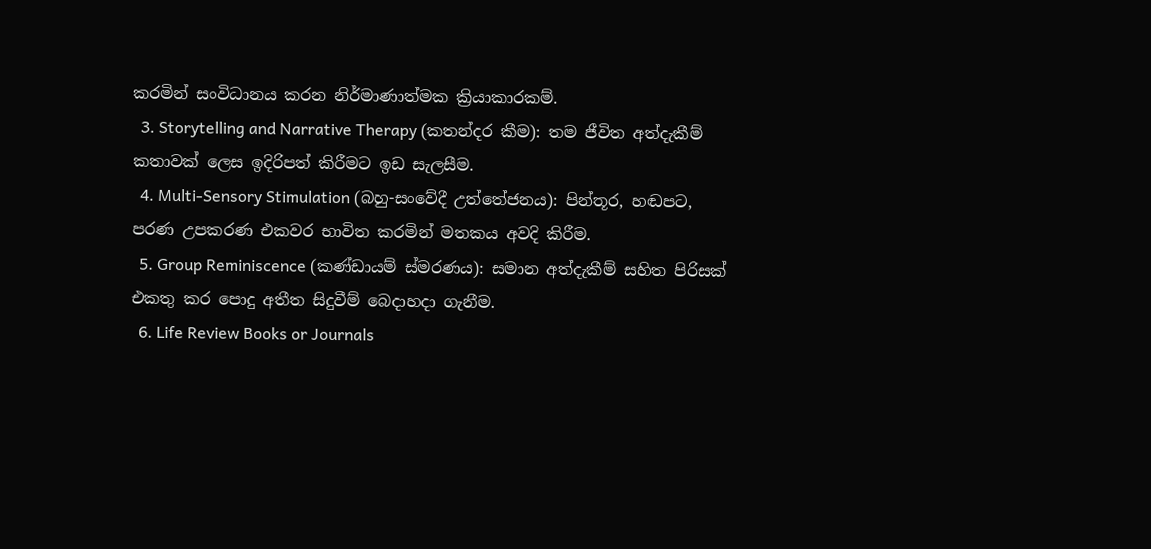කරමින් සංවිධානය කරන නිර්මාණාත්මක ක්‍රියාකාරකම්.
  3. Storytelling and Narrative Therapy (කතන්දර කීම): තම ජීවිත අත්දැකීම් කතාවක් ලෙස ඉදිරිපත් කිරීමට ඉඩ සැලසීම.
  4. Multi-Sensory Stimulation (බහු-සංවේදී උත්තේජනය): පින්තූර, හඬපට, පරණ උපකරණ එකවර භාවිත කරමින් මතකය අවදි කිරීම.
  5. Group Reminiscence (කණ්ඩායම් ස්මරණය): සමාන අත්දැකීම් සහිත පිරිසක් එකතු කර පොදු අතීත සිදුවීම් බෙදාහදා ගැනීම.
  6. Life Review Books or Journals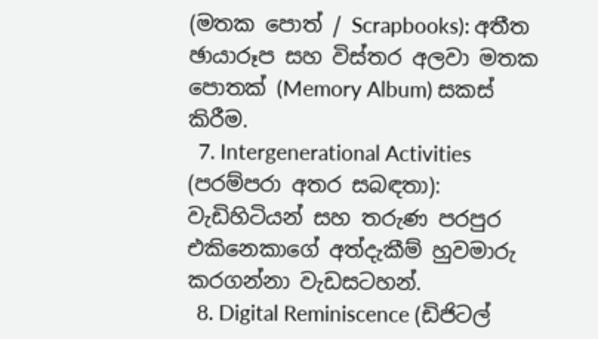(මතක පොත් / Scrapbooks): අතීත ඡායාරූප සහ විස්තර අලවා මතක පොතක් (Memory Album) සකස් කිරීම.
  7. Intergenerational Activities (පරම්පරා අතර සබඳතා): වැඩිහිටියන් සහ තරුණ පරපුර එකිනෙකාගේ අත්දැකීම් හුවමාරු කරගන්නා වැඩසටහන්.
  8. Digital Reminiscence (ඩිජිටල්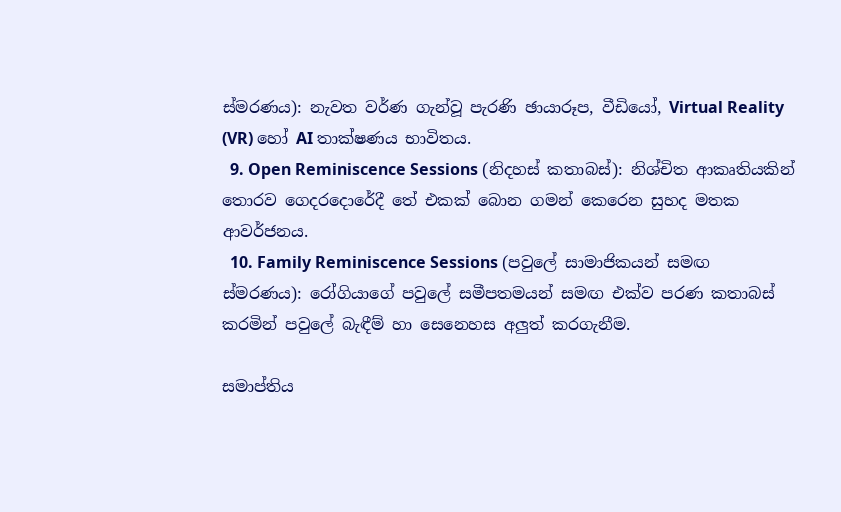ස්මරණය): නැවත වර්ණ ගැන්වූ පැරණි ඡායාරූප, වීඩියෝ, Virtual Reality (VR) හෝ AI තාක්ෂණය භාවිතය.
  9. Open Reminiscence Sessions (නිදහස් කතාබස්): නිශ්චිත ආකෘතියකින් තොරව ගෙදරදොරේදී තේ එකක් බොන ගමන් කෙරෙන සුහද මතක ආවර්ජනය.
  10. Family Reminiscence Sessions (පවුලේ සාමාජිකයන් සමඟ ස්මරණය): රෝගියාගේ පවුලේ සමීපතමයන් සමඟ එක්ව පරණ කතාබස් කරමින් පවුලේ බැඳීම් හා සෙනෙහස අලුත් කරගැනීම.

සමාප්තිය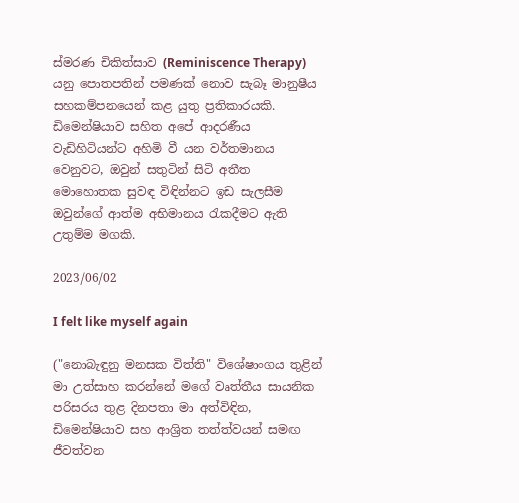ස්මරණ චිකිත්සාව (Reminiscence Therapy) යනු පොතපතින් පමණක් නොව සැබෑ මානුෂීය සහකම්පනයෙන් කළ යුතු ප්‍රතිකාරයකි. ඩිමෙන්ෂියාව සහිත අපේ ආදරණීය වැඩිහිටියන්ට අහිමි වී යන වර්තමානය වෙනුවට, ඔවුන් සතුටින් සිටි අතීත මොහොතක සුවඳ විඳින්නට ඉඩ සැලසීම ඔවුන්ගේ ආත්ම අභිමානය රැකදීමට ඇති උතුම්ම මගකි.

2023/06/02

I felt like myself again

("නොබැඳුනු මනසක විත්ති" විශේෂාංගය තුළින් මා උත්සාහ කරන්නේ මගේ වෘත්තීය සායනික පරිසරය තුළ දිනපතා මා අත්විඳින, ඩිමෙන්ෂියාව සහ ආශ්‍රිත තත්ත්වයන් සමඟ ජීවත්වන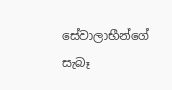සේවාලාභීන්ගේ සැබෑ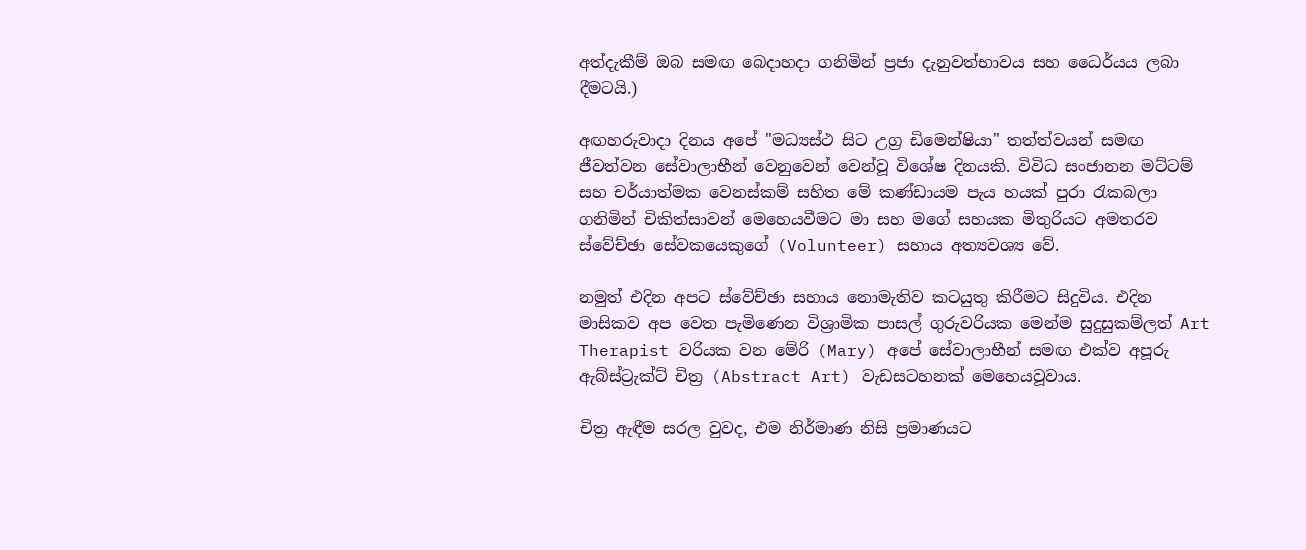අත්දැකීම් ඔබ සමඟ බෙදාහදා ගනිමින් ප්‍රජා දැනුවත්භාවය සහ ධෛර්යය ලබා දීමටයි.)

අඟහරුවාදා දිනය අපේ "මධ්‍යස්ථ සිට උග්‍ර ඩිමෙන්ෂියා" තත්ත්වයන් සමඟ ජීවත්වන සේවාලාභීන් වෙනුවෙන් වෙන්වූ විශේෂ දිනයකි. විවිධ සංජානන මට්ටම් සහ චර්යාත්මක වෙනස්කම් සහිත මේ කණ්ඩායම පැය හයක් පුරා රැකබලා ගනිමින් චිකිත්සාවන් මෙහෙයවීමට මා සහ මගේ සහයක මිතුරියට අමතරව ස්වේච්ඡා සේවකයෙකුගේ (Volunteer) සහාය අත්‍යවශ්‍ය වේ.

නමුත් එදින අපට ස්වේච්ඡා සහාය නොමැතිව කටයුතු කිරීමට සිදුවිය. එදින මාසිකව අප වෙත පැමිණෙන විශ්‍රාමික පාසල් ගුරුවරියක මෙන්ම සුදුසුකම්ලත් Art Therapist වරියක වන මේරි (Mary) අපේ සේවාලාභීන් සමඟ එක්ව අපූරු ඇබ්ස්ට්‍රැක්ට් චිත්‍ර (Abstract Art) වැඩසටහනක් මෙහෙයවූවාය.

චිත්‍ර ඇඳීම සරල වුවද, එම නිර්මාණ නිසි ප්‍රමාණයට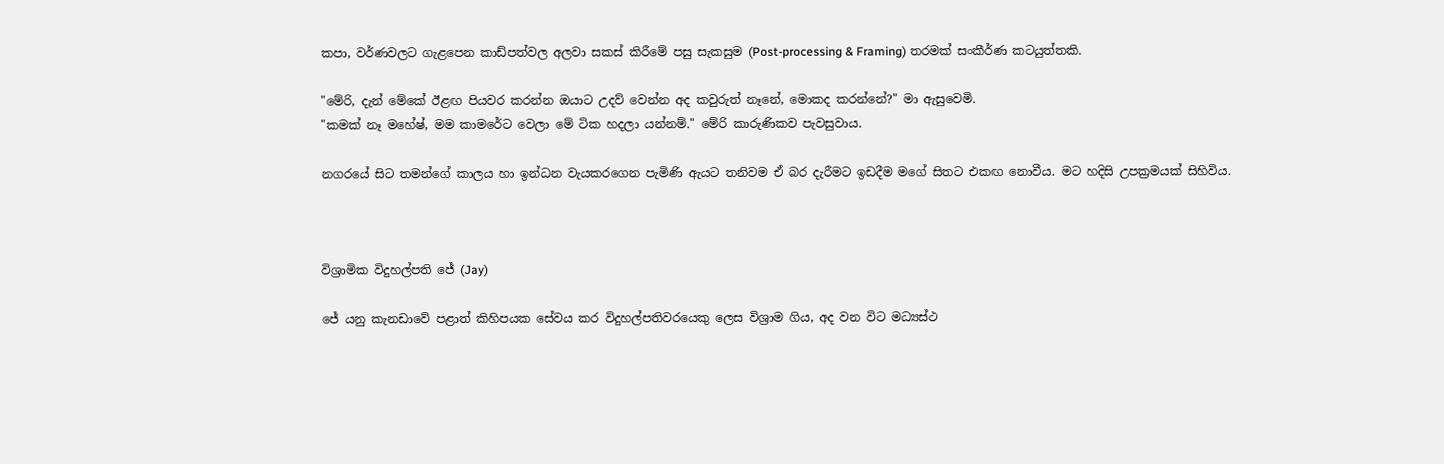කපා, වර්ණවලට ගැළපෙන කාඩ්පත්වල අලවා සකස් කිරීමේ පසු සැකසුම (Post-processing & Framing) තරමක් සංකීර්ණ කටයුත්තකි.

"මේරි, දැන් මේකේ ඊළඟ පියවර කරන්න ඔයාට උදව් වෙන්න අද කවුරුත් නෑනේ, මොකද කරන්නේ?" මා ඇසුවෙමි.
"කමක් නෑ මහේෂ්, මම කාමරේට වෙලා මේ ටික හදලා යන්නම්." මේරි කාරුණිකව පැවසුවාය.

නගරයේ සිට තමන්ගේ කාලය හා ඉන්ධන වැයකරගෙන පැමිණි ඇයට තනිවම ඒ බර දැරීමට ඉඩදීම මගේ සිතට එකඟ නොවීය. මට හදිසි උපක්‍රමයක් සිහිවිය.



විශ්‍රාමික විදුහල්පති ජේ (Jay)

ජේ යනු කැනඩාවේ පළාත් කිහිපයක සේවය කර විදුහල්පතිවරයෙකු ලෙස විශ්‍රාම ගිය, අද වන විට මධ්‍යස්ථ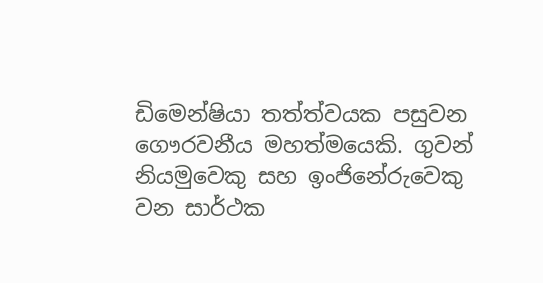ඩිමෙන්ෂියා තත්ත්වයක පසුවන ගෞරවනීය මහත්මයෙකි. ගුවන් නියමුවෙකු සහ ඉංජිනේරුවෙකු වන සාර්ථක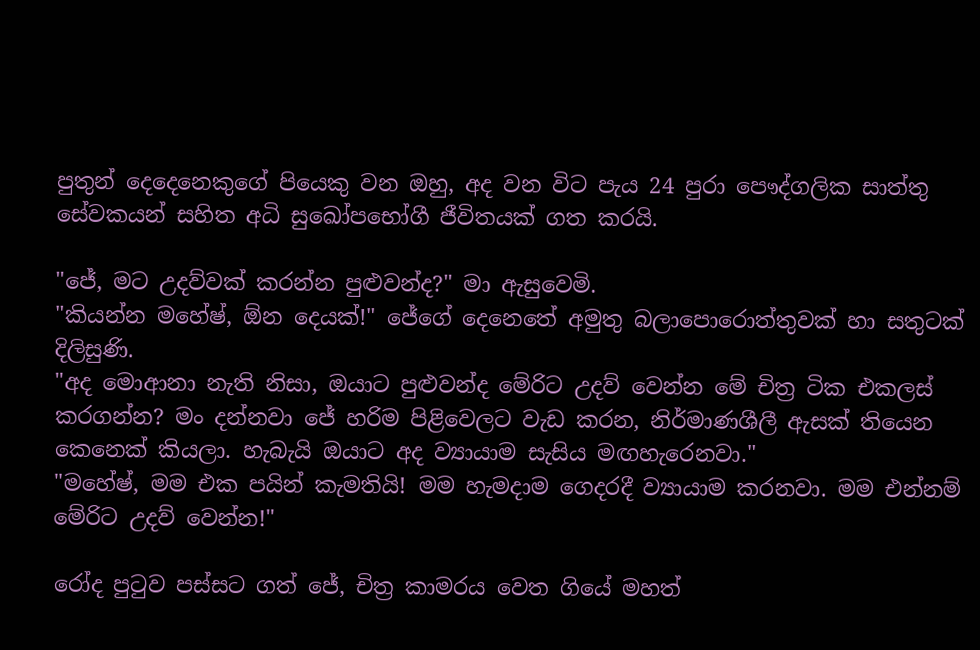පුතුන් දෙදෙනෙකුගේ පියෙකු වන ඔහු, අද වන විට පැය 24 පුරා පෞද්ගලික සාත්තු සේවකයන් සහිත අධි සුඛෝපභෝගී ජීවිතයක් ගත කරයි.

"ජේ, මට උදව්වක් කරන්න පුළුවන්ද?" මා ඇසුවෙමි.
"කියන්න මහේෂ්, ඕන දෙයක්!" ජේගේ දෙනෙතේ අමුතු බලාපොරොත්තුවක් හා සතුටක් දිලිසුණි.
"අද මොආනා නැති නිසා, ඔයාට පුළුවන්ද මේරිට උදව් වෙන්න මේ චිත්‍ර ටික එකලස් කරගන්න? මං දන්නවා ජේ හරිම පිළිවෙලට වැඩ කරන, නිර්මාණශීලී ඇසක් තියෙන කෙනෙක් කියලා. හැබැයි ඔයාට අද ව්‍යායාම සැසිය මඟහැරෙනවා."
"මහේෂ්, මම එක පයින් කැමතියි! මම හැමදාම ගෙදරදී ව්‍යායාම කරනවා. මම එන්නම් මේරිට උදව් වෙන්න!"

රෝද පුටුව පස්සට ගත් ජේ, චිත්‍ර කාමරය වෙත ගියේ මහත්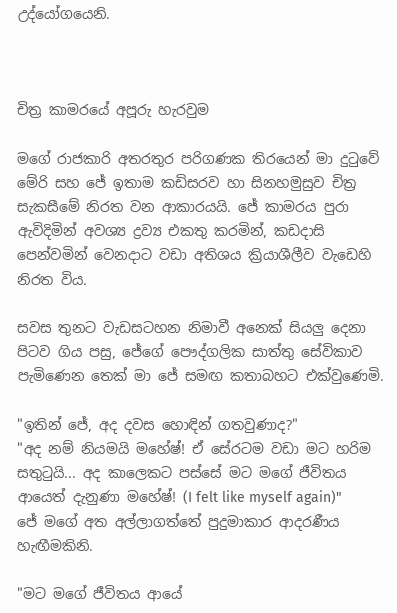උද්යෝගයෙනි.



චිත්‍ර කාමරයේ අපූරු හැරවුම

මගේ රාජකාරි අතරතුර පරිගණක තිරයෙන් මා දුටුවේ මේරි සහ ජේ ඉතාම කඩිසරව හා සිනහමුසුව චිත්‍ර සැකසීමේ නිරත වන ආකාරයයි. ජේ කාමරය පුරා ඇවිදිමින් අවශ්‍ය ද්‍රව්‍ය එකතු කරමින්, කඩදාසි පෙන්වමින් වෙනදාට වඩා අතිශය ක්‍රියාශීලීව වැඩෙහි නිරත විය.

සවස තුනට වැඩසටහන නිමාවී අනෙක් සියලු දෙනා පිටව ගිය පසු, ජේගේ පෞද්ගලික සාත්තු සේවිකාව පැමිණෙන තෙක් මා ජේ සමඟ කතාබහට එක්වුණෙමි.

"ඉතින් ජේ, අද දවස හොඳින් ගතවුණාද?"
"අද නම් නියමයි මහේෂ්! ඒ සේරටම වඩා මට හරිම සතුටුයි... අද කාලෙකට පස්සේ මට මගේ ජීවිතය ආයෙත් දැනුණා මහේෂ්! (I felt like myself again)"
ජේ මගේ අත අල්ලාගත්තේ පුදුමාකාර ආදරණීය හැඟීමකිනි.

"මට මගේ ජීවිතය ආයේ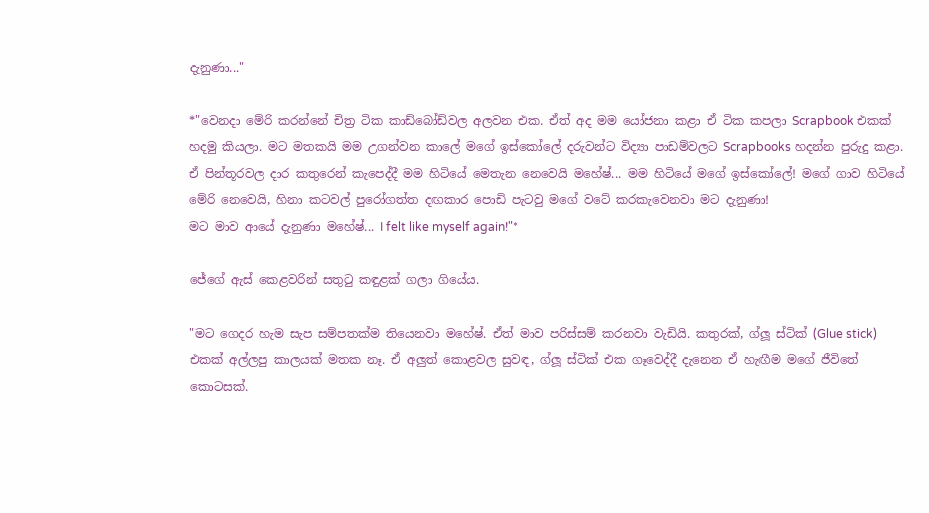දැනුණා..."

*"වෙනදා මේරි කරන්නේ චිත්‍ර ටික කාඩ්බෝඩ්වල අලවන එක. ඒත් අද මම යෝජනා කළා ඒ ටික කපලා Scrapbook එකක් හදමු කියලා. මට මතකයි මම උගන්වන කාලේ මගේ ඉස්කෝලේ දරුවන්ට විද්‍යා පාඩම්වලට Scrapbooks හදන්න පුරුදු කළා.
ඒ පින්තූරවල දාර කතුරෙන් කැපෙද්දී මම හිටියේ මෙතැන නෙවෙයි මහේෂ්... මම හිටියේ මගේ ඉස්කෝලේ! මගේ ගාව හිටියේ මේරි නෙවෙයි, හිනා කටවල් පුරෝගත්ත දඟකාර පොඩි පැටවු මගේ වටේ කරකැවෙනවා මට දැනුණා!
මට මාව ආයේ දැනුණා මහේෂ්... I felt like myself again!"*

ජේගේ ඇස් කෙළවරින් සතුටු කඳුළක් ගලා ගියේය.

"මට ගෙදර හැම සැප සම්පතක්ම තියෙනවා මහේෂ්. ඒත් මාව පරිස්සම් කරනවා වැඩියි. කතුරක්, ග්ලූ ස්ටික් (Glue stick) එකක් අල්ලපු කාලයක් මතක නෑ. ඒ අලුත් කොළවල සුවඳ, ග්ලූ ස්ටික් එක ගෑවෙද්දී දැනෙන ඒ හැඟීම මගේ ජීවිතේ කොටසක්.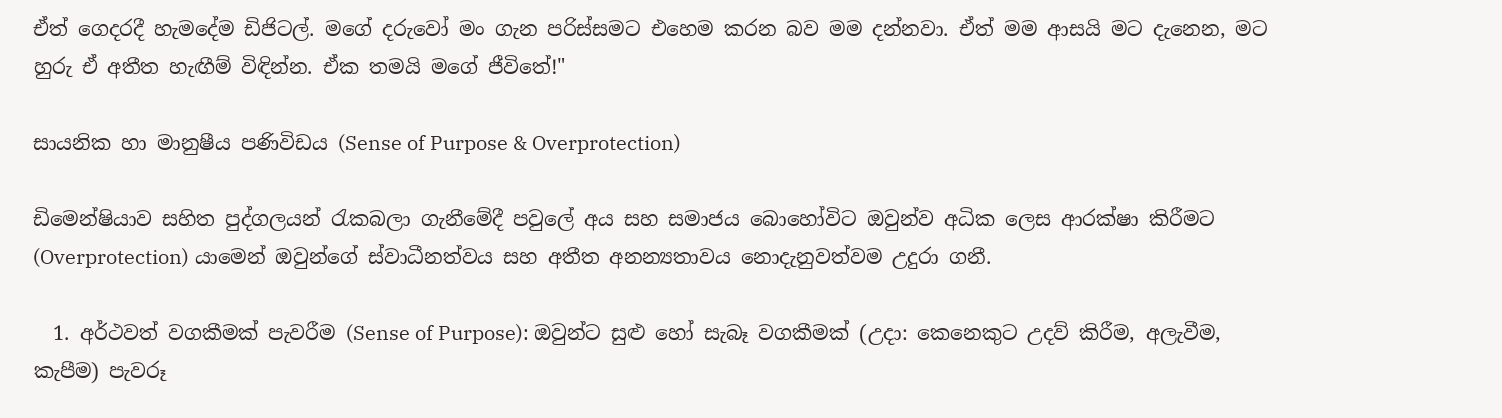ඒත් ගෙදරදී හැමදේම ඩිජිටල්. මගේ දරුවෝ මං ගැන පරිස්සමට එහෙම කරන බව මම දන්නවා. ඒත් මම ආසයි මට දැනෙන, මට හුරු ඒ අතීත හැඟීම් විඳින්න. ඒක තමයි මගේ ජීවිතේ!"

සායනික හා මානුෂීය පණිවිඩය (Sense of Purpose & Overprotection)

ඩිමෙන්ෂියාව සහිත පුද්ගලයන් රැකබලා ගැනීමේදී පවුලේ අය සහ සමාජය බොහෝවිට ඔවුන්ව අධික ලෙස ආරක්ෂා කිරීමට (Overprotection) යාමෙන් ඔවුන්ගේ ස්වාධීනත්වය සහ අතීත අනන්‍යතාවය නොදැනුවත්වම උදුරා ගනී.

  1. අර්ථවත් වගකීමක් පැවරීම (Sense of Purpose): ඔවුන්ට සුළු හෝ සැබෑ වගකීමක් (උදා: කෙනෙකුට උදව් කිරීම, අලැවීම, කැපීම) පැවරූ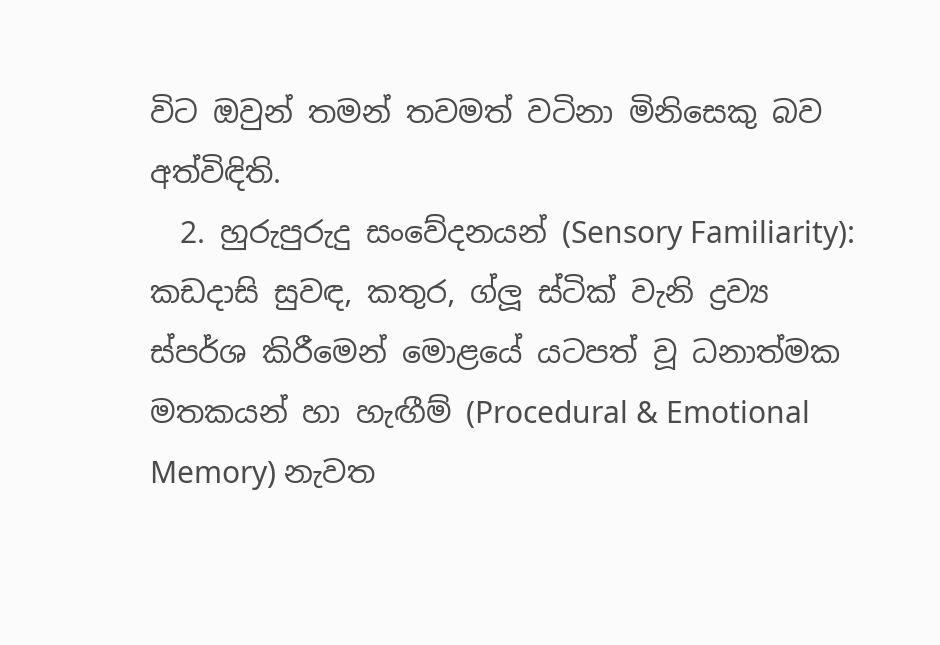විට ඔවුන් තමන් තවමත් වටිනා මිනිසෙකු බව අත්විඳිති.
  2. හුරුපුරුදු සංවේදනයන් (Sensory Familiarity): කඩදාසි සුවඳ, කතුර, ග්ලූ ස්ටික් වැනි ද්‍රව්‍ය ස්පර්ශ කිරීමෙන් මොළයේ යටපත් වූ ධනාත්මක මතකයන් හා හැඟීම් (Procedural & Emotional Memory) නැවත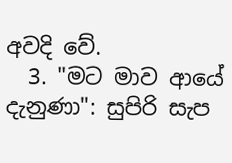අවදි වේ.
  3. "මට මාව ආයේ දැනුණා": සුපිරි සැප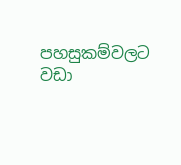පහසුකම්වලට වඩා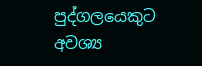පුද්ගලයෙකුට අවශ්‍ය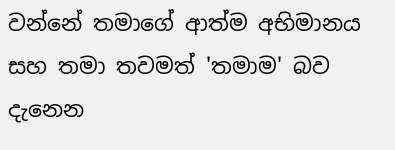වන්නේ තමාගේ ආත්ම අභිමානය සහ තමා තවමත් 'තමාම' බව දැනෙන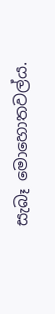සැබෑ මොහොතවල්ය.